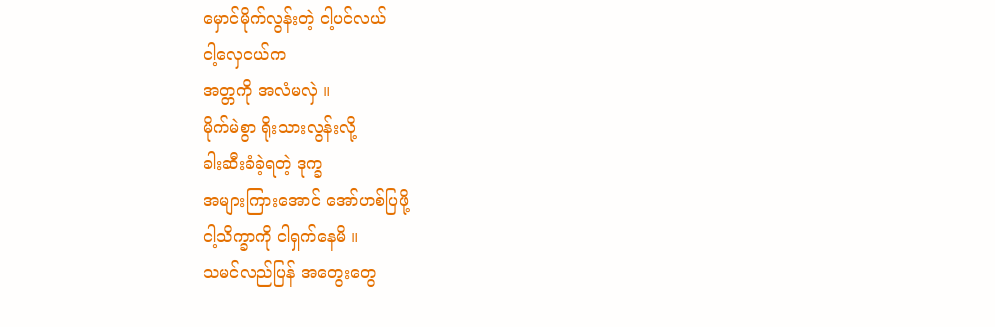မှောင်မိုက်လွန်းတဲ့ ငါ့ပင်လယ်
ငါ့လှေငယ်က
အတ္တကို အလံမလှဲ ။
မိုက်မဲစွာ ရိုးသားလွန်းလို့
ခါးဆီးခံခဲ့ရတဲ့ ဒုက္ခ
အများကြားအောင် အော်ဟစ်ပြဖို့
ငါ့သိက္ခာကို ငါရှက်နေမိ ။
သမင်လည်ပြန် အတွေးတွေ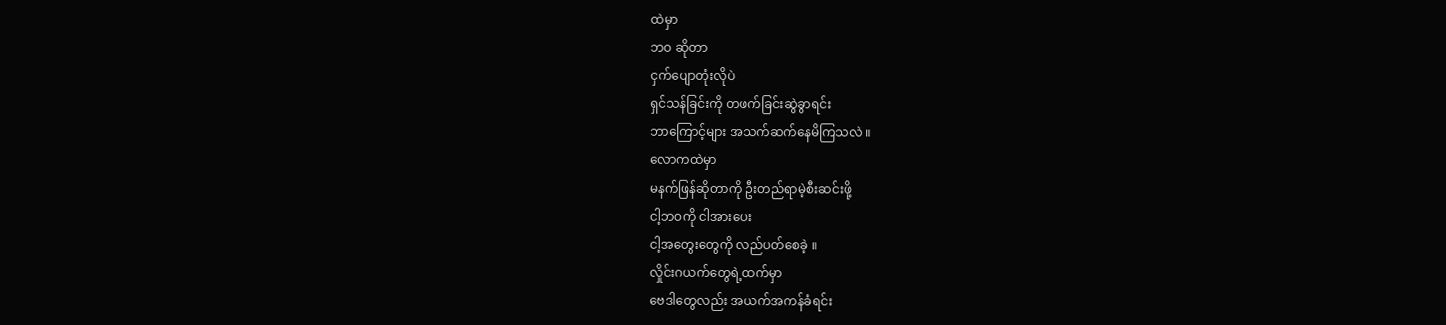ထဲမှာ
ဘဝ ဆိုတာ
ငှက်ပျောတုံးလိုပဲ
ရှင်သန်ခြင်းကို တဖက်ခြင်းဆွဲခွာရင်း
ဘာကြောင့်များ အသက်ဆက်နေမိကြသလဲ ။
လောကထဲမှာ
မနက်ဖြန်ဆိုတာကို ဦးတည်ရာမဲ့စီးဆင်းဖို့
ငါ့ဘဝကို ငါအားပေး
ငါ့အတွေးတွေကို လည်ပတ်စေခဲ့ ။
လှိုင်းဂယက်တွေရဲ့ထက်မှာ
ဗေဒါတွေလည်း အယက်အကန်ခံရင်း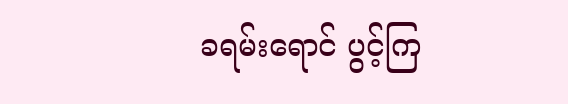ခရမ်းရောင် ပွင့်ကြ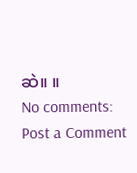ဆဲ။ ။
No comments:
Post a Comment